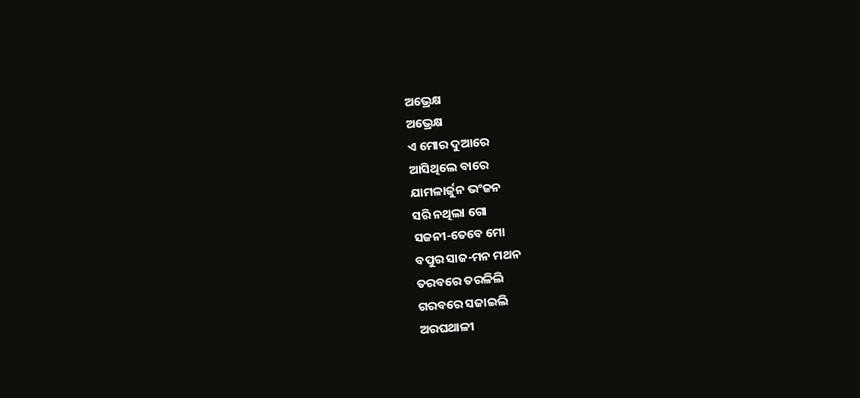ଅଭ୍ରେକ୍ଷ
ଅଭ୍ରେକ୍ଷ
ଏ ମୋର ଦୁଆରେ
ଆସିଥିଲେ ବାରେ
ଯାମଳାର୍ଜୁନ ଭଂଜନ
ସରି ନଥିଲା ଗୋ
ସଜନୀ-ତେବେ ମୋ
ବପୁର ସାଜ-ମନ ମଥନ
ତରବରେ ତରଳିଲି
ଗରବରେ ସଜାଇଲି
ଅରଘଥାଳୀ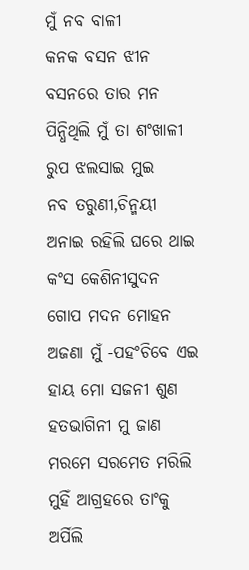ମୁଁ ନବ ବାଳୀ
କନକ ବସନ ଝୀନ
ବସନରେ ତାର ମନ
ପିନ୍ଧିଥିଲି ମୁଁ ତା ଶଂଖାଳୀ
ରୁପ ଝଲସାଇ ମୁଇ
ନବ ତରୁଣୀ,ଚିନ୍ମୟୀ
ଅନାଇ ରହିଲି ଘରେ ଥାଇ
କଂସ କେଶିନୀସୁଦନ
ଗୋପ ମଦନ ମୋହନ
ଅଜଣା ମୁଁ -ପହଂଚିବେ ଏଇ
ହାୟ ମୋ ସଜନୀ ଶୁଣ
ହତଭାଗିନୀ ମୁ ଜାଣ
ମରମେ ସରମେତ ମରିଲି
ମୁହିଁ ଆଗ୍ରହରେ ତାଂକୁ
ଅର୍ପିଲି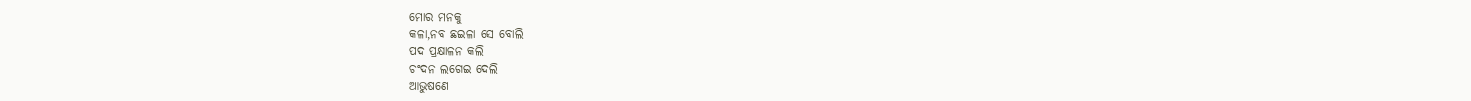ମୋର ମନକୁ
କଳା,ନବ ଛଇଳା ସେ ବୋଲି
ପଦ ପ୍ରକ୍ଷାଳନ କଲି
ଚଂଦନ ଲଗେଇ ଦେଲି
ଆଭୁଷଣେ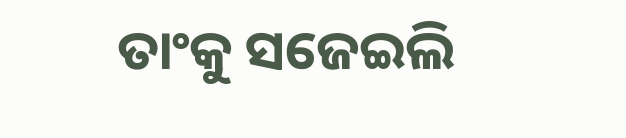ତାଂକୁ ସଜେଇଲି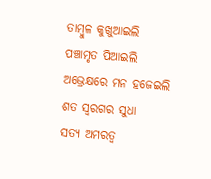ତାମ୍ବୁଳ କୁଖୁଆଇଲି
ପଞ୍ଚାମୃତ ପିଆଇଲି
ଅଭ୍ରେକ୍ଷରେ ମନ ହଜେଇଲି
ଶତ ସ୍ବରଗର ସୁଧା
ସତ୍ୟ ଅମରତ୍ବ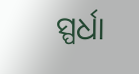ସ୍ପର୍ଧା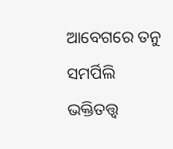ଆବେଗରେ ତନୁ ସମର୍ପିଲି
ଭକ୍ତିତତ୍ତ୍ବ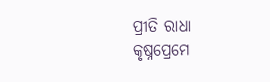ପ୍ରୀତି ରାଧା
କୃଷ୍ନପ୍ରେମେ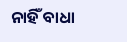ନାହିଁ ବାଧା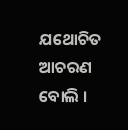ଯଥୋଚିତ ଆଚରଣ ବୋଲି ।